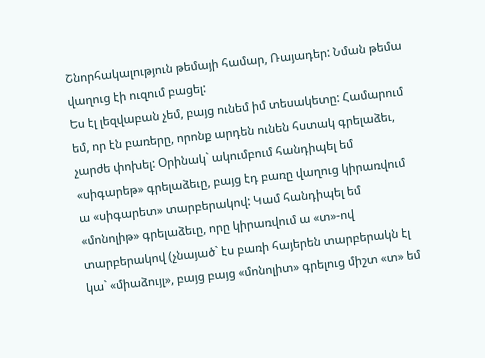Շնորհակալություն թեմայի համար, Ռայադեր: Նման թեմա վաղուց էի ուզում բացել:
Ես էլ լեզվաբան չեմ, բայց ունեմ իմ տեսակետը: Համարում եմ, որ էն բառերը, որոնք արդեն ունեն հստակ գրելաձեւ, չարժե փոխել: Օրինակ` ակումբում հանդիպել եմ «սիգարեթ» գրելաձեւը, բայց էդ բառը վաղուց կիրառվում ա «սիգարետ» տարբերակով: Կամ հանդիպել եմ «մոնոլիթ» գրելաձեւը, որը կիրառվում ա «տ»-ով տարբերակով (չնայած` էս բառի հայերեն տարբերակն էլ կա` «միաձույլ», բայց բայց «մոնոլիտ» գրելուց միշտ «տ» եմ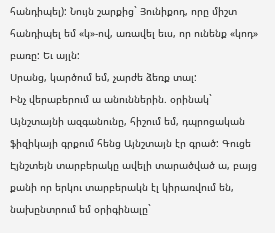հանդիպել): Նույն շարքից` Յունիքոդ, որը միշտ հանդիպել եմ «կ»-ով, առավել եւս, որ ունենք «կոդ» բառը: Եւ այլն:
Սրանց, կարծում եմ, չարժե ձեռք տալ:
Ինչ վերաբերում ա անուններին. օրինակ` Այնշտայնի ազգանունը, հիշում եմ, դպրոցական ֆիզիկայի գրքում հենց Այնշտայն էր գրած: Գուցե Էյնշտեյն տարբերակը ավելի տարածված ա, բայց քանի որ երկու տարբերակն էլ կիրառվում են, նախընտրում եմ օրիգինալը`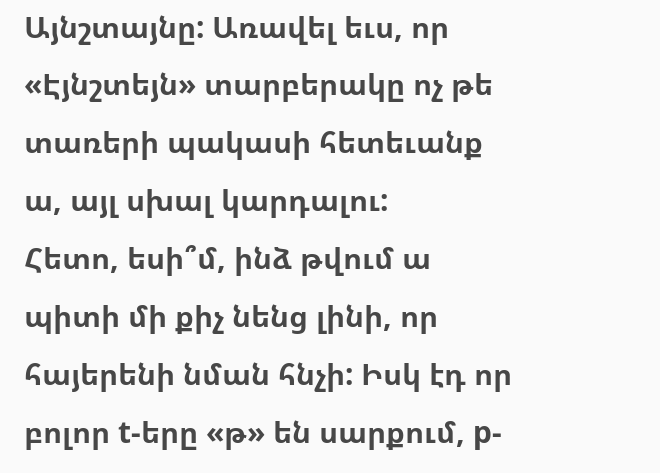Այնշտայնը: Առավել եւս, որ «Էյնշտեյն» տարբերակը ոչ թե տառերի պակասի հետեւանք ա, այլ սխալ կարդալու:
Հետո, եսի՞մ, ինձ թվում ա պիտի մի քիչ նենց լինի, որ հայերենի նման հնչի: Իսկ էդ որ բոլոր t-երը «թ» են սարքում, p-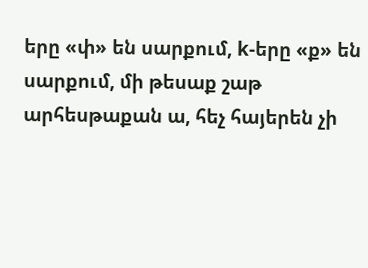երը «փ» են սարքում, k-երը «ք» են սարքում, մի թեսաք շաթ արհեսթաքան ա, հեչ հայերեն չի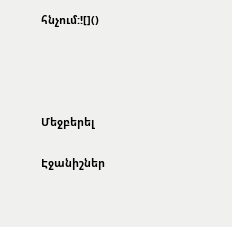հնչում:![]()




Մեջբերել

Էջանիշներ